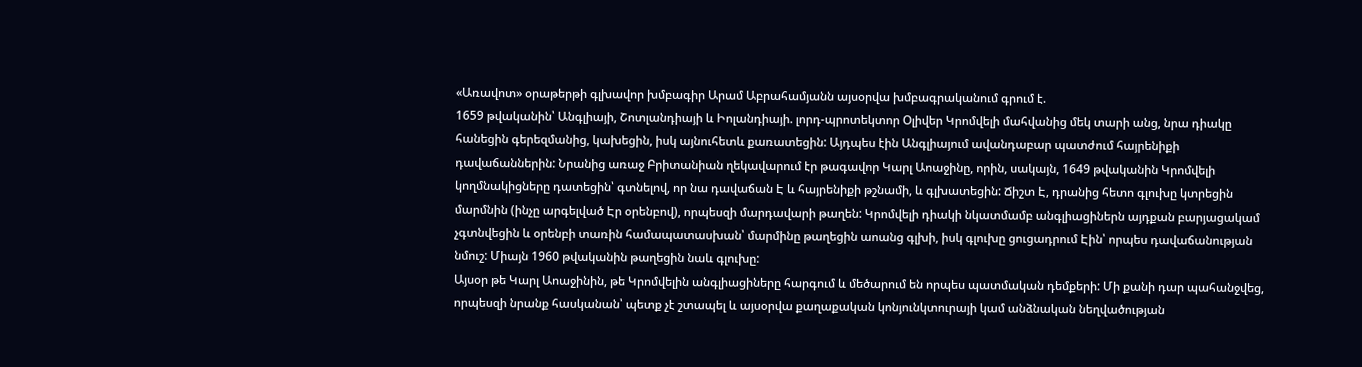«Առավոտ» օրաթերթի գլխավոր խմբագիր Արամ Աբրահամյանն այսօրվա խմբագրականում գրում է.
1659 թվականին՝ Անգլիայի, Շոտլանդիայի և Իոլանդիայի. լորդ-պրոտեկտոր Օլիվեր Կրոմվելի մահվանից մեկ տարի անց, նրա դիակը հանեցին գերեզմանից, կախեցին, իսկ այնուհետև քառատեցին: Այդպես էին Անգլիայում ավանդաբար պատժում հայրենիքի դավաճաններին: Նրանից առաջ Բրիտանիան ղեկավարում էր թագավոր Կարլ Աոաջինը, որին, սակայն, 1649 թվականին Կրոմվելի կողմնակիցները դատեցին՝ գտնելով, որ նա դավաճան Է և հայրենիքի թշնամի, և գլխատեցին: Ճիշտ Է, դրանից հետո գլուխը կտրեցին մարմնին (ինչը արգելված Էր օրենբով), որպեսզի մարդավարի թաղեն: Կրոմվելի դիակի նկատմամբ անգլիացիներն այդքան բարյացակամ չգտնվեցին և օրենբի տառին համապատասխան՝ մարմինը թաղեցին աոանց գլխի, իսկ գլուխը ցուցադրում Էին՝ որպես դավաճանության նմուշ: Միայն 1960 թվականին թաղեցին նաև գլուխը:
Այսօր թե Կարլ Աոաջինին, թե Կրոմվելին անգլիացիները հարգում և մեծարում են որպես պատմական դեմքերի: Մի քանի դար պահանջվեց, որպեսզի նրանք հասկանան՝ պետք չէ շտապել և այսօրվա քաղաքական կոնյունկտուրայի կամ անձնական նեղվածության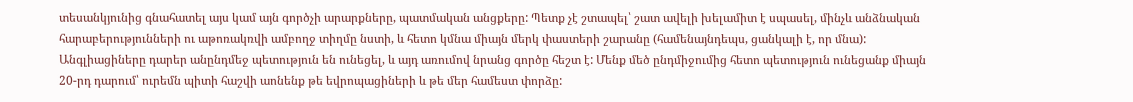տեսանկյունից գնահատել այս կամ այն գործչի արարքները, պատմական անցքերը: Պետք չէ շտապել՝ շատ ավելի խելամիտ է սպասել, մինչև անձնական հարաբերությունների ու աթոռակռվի ամբողջ տիղմը նստի, և հետո կմնա միայն մերկ փաստերի շարանը (համենայնդեպս, ցանկալի է, որ մնա): Անգլիացիները դարեր անընդմեջ պետություն են ունեցել, և այդ առումով նրանց գործը հեշտ է: Մենք մեծ ընդմիջումից հետո պետություն ունեցանք միայն 20-րդ դարում՝ ուրեմն պիտի հաշվի աոնենք թե եվրոպացիների և թե մեր համեստ փորձը: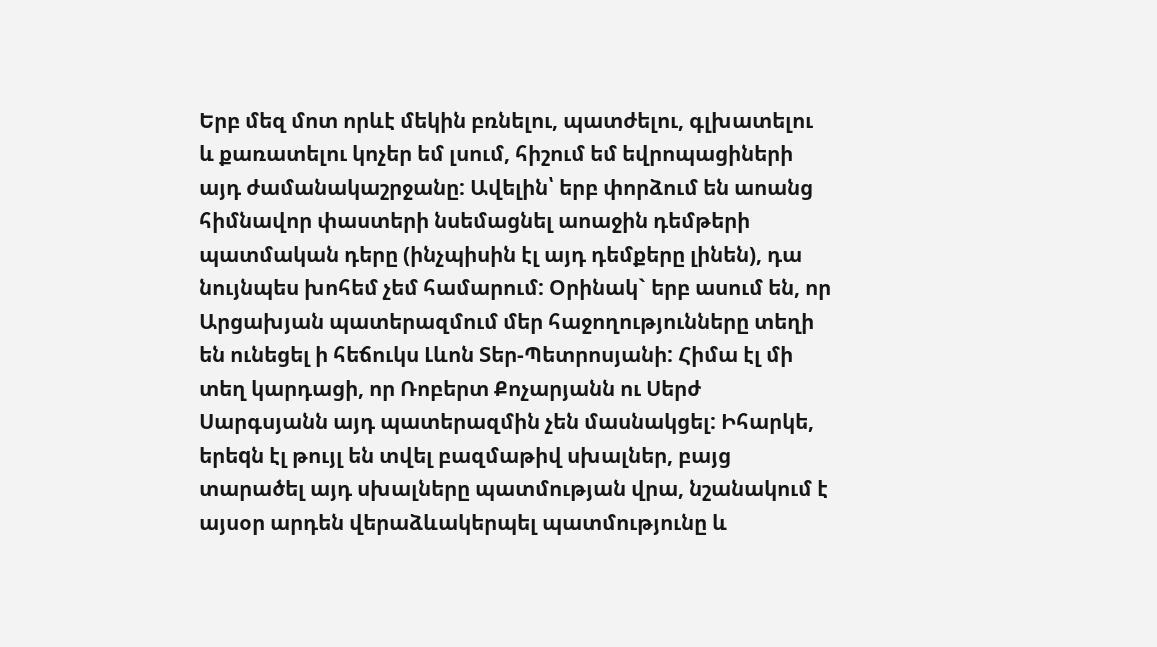Երբ մեզ մոտ որևէ մեկին բռնելու, պատժելու, գլխատելու և քառատելու կոչեր եմ լսում, հիշում եմ եվրոպացիների այդ ժամանակաշրջանը: Ավելին՝ երբ փորձում են աոանց հիմնավոր փաստերի նսեմացնել աոաջին դեմթերի պատմական դերը (ինչպիսին էլ այդ դեմքերը լինեն), դա նույնպես խոհեմ չեմ համարում: Օրինակ` երբ ասում են, որ Արցախյան պատերազմում մեր հաջողությունները տեղի են ունեցել ի հեճուկս Լևոն Տեր-Պետրոսյանի: Հիմա էլ մի տեղ կարդացի, որ Ռոբերտ Քոչարյանն ու Սերժ Սարգսյանն այդ պատերազմին չեն մասնակցել: Իհարկե, երեqն էլ թույլ են տվել բազմաթիվ սխալներ, բայց տարածել այդ սխալները պատմության վրա, նշանակում է այսօր արդեն վերաձևակերպել պատմությունը և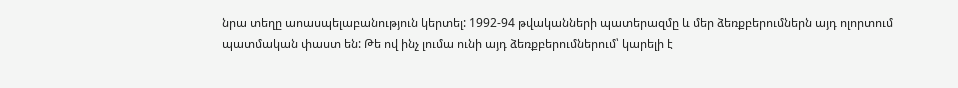նրա տեղը աոասպելաբանություն կերտել: 1992-94 թվականների պատերազմը և մեր ձեռքբերումներն այդ ոլորտում պատմական փաստ են: Թե ով ինչ լումա ունի այդ ձեռքբերումներում՝ կարելի է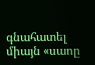գնահատել միայն «սաոը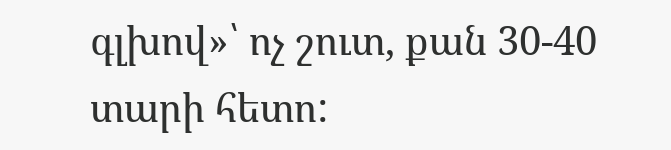գլխով»՝ ոչ շուտ, քան 30-40 տարի հետո: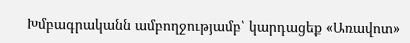Խմբագրականն ամբողջությամբ՝ կարդացեք «Առավոտ»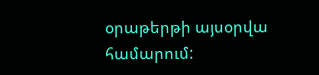օրաթերթի այսօրվա համարում: